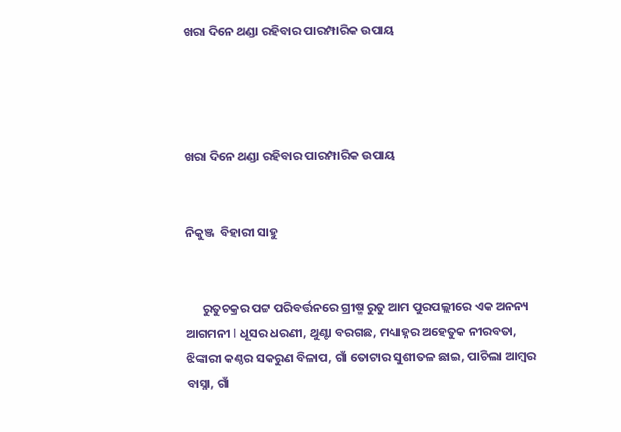ଖରା ଦିନେ ଥଣ୍ଡା ରହିବାର ପାରମ୍ପାରିକ ଉପାୟ




ଖରା ଦିନେ ଥଣ୍ଡା ରହିବାର ପାରମ୍ପାରିକ ଉପାୟ


ନିକୁଞ୍ଜ  ବିହାରୀ ସାହୁ


      ରୁତୁଚକ୍ରର ପଟ୍ଟ ପରିବର୍ତ୍ତନରେ ଗ୍ରୀଷ୍ମ ରୁତୁ ଆମ ପୁରପଲ୍ଲୀରେ ଏକ ଅନନ୍ୟ ଆଗମନୀ I ଧୂସର ଧରଣୀ, ଥୁଣ୍ଟା ବରଗଛ, ମଧ୍ୟାହ୍ନର ଅହେତୁକ ନୀରବତା, ଝିଙ୍କାରୀ କଣ୍ଠର ସକରୁଣ ବିଳାପ, ଗାଁ ତୋଟାର ସୁଶୀତଳ ଛାଇ, ପାଚିଲା ଆମ୍ବର ବାସ୍ନା, ଗାଁ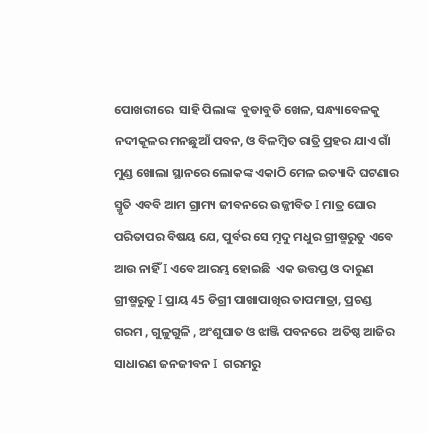ପୋଖରୀରେ  ସାହି ପିଲାଙ୍କ  ବୁଡାବୁଡି ଖେଳ, ସନ୍ଧ୍ୟାବେଳକୁ ନଦୀକୂଳର ମନଛୁଆଁ ପବନ, ଓ ବିଳମ୍ବିତ ରାତ୍ରି ପ୍ରହର ଯାଏ ଗାଁ ମୁଣ୍ଡ ଖୋଲା ସ୍ଥାନରେ ଲୋକଙ୍କ ଏକାଠି ମେଳ ଇତ୍ୟାଦି ଘଟଣାର ସ୍ମୃତି ଏବବି ଆମ ଗ୍ରାମ୍ୟ ଜୀବନରେ ଉଜ୍ଜୀବିତ I ମାତ୍ର ଘୋର ପରିତାପର ବିଷୟ ଯେ, ପୁର୍ବର ସେ ମୄଦୁ ମଧୁର ଗ୍ରୀଷ୍ମରୁତୁ ଏବେ ଆଉ ନାହିଁ I ଏବେ ଆରମ୍ଭ ହୋଇଛି  ଏକ ଉତ୍ତପ୍ତ ଓ ଦାରୁଣ ଗ୍ରୀଷ୍ମରୁତୁ I ପ୍ରାୟ 45 ଡିଗ୍ରୀ ପାଖାପାଖିର ତାପମାତ୍ରା, ପ୍ରଚଣ୍ଡ ଗରମ , ଗୁଳୁଗୁଳି , ଅଂଶୁଘାତ ଓ ଝାଞ୍ଜି ପବନରେ  ଅତିଷ୍ଠ ଆଜିର ସାଧାରଣ ଜନଜୀବନ I  ଗରମରୁ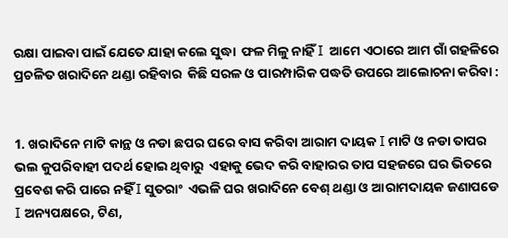ରକ୍ଷା ପାଇବା ପାଇଁ ଯେତେ ଯାହା କଲେ ସୁଦ୍ଧା  ଫଳ ମିଳୁ ନାହିଁ I  ଆମେ ଏଠାରେ ଆମ ଗାଁ ଗହଳିରେ ପ୍ରଚଳିତ ଖରାଦିନେ ଥଣ୍ଡା ରହିବାର  କିଛି ସରଳ ଓ ପାରମ୍ପାରିକ ପଦ୍ଧତି ଉପରେ ଆଲୋଚନା କରିବା :


1. ଖରାଦିନେ ମାଟି କାନ୍ଥ ଓ ନଡା ଛପର ଘରେ ବାସ କରିବା ଆରାମ ଦାୟକ I ମାଟି ଓ ନଡା ତାପର ଭଲ କୁପରିବାହୀ ପଦର୍ଥ ହୋଇ ଥିବାରୁ  ଏହାକୁ ଭେଦ କରି ବାହାରର ତାପ ସହଜରେ ଘର ଭିତରେ ପ୍ରବେଶ କରି ପାରେ ନହିଁ I ସୁତରାଂ  ଏଭଳି ଘର ଖରାଦିନେ ବେଶ୍ ଥଣ୍ଡା ଓ ଆରାମଦାୟକ ଜଣାପଡେ I ଅନ୍ୟପକ୍ଷରେ, ଟିଣ,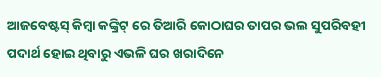ଆଜବେଷ୍ଟସ୍‍ କିମ୍ବା କଙ୍କ୍ରିଟ୍ ରେ ତିଆରି କୋଠାଘର ତାପର ଭଲ ସୁପରିବହୀ ପଦାର୍ଥ ହୋଇ ଥିବାରୁ ଏଭଳି ଘର ଖରାଦିନେ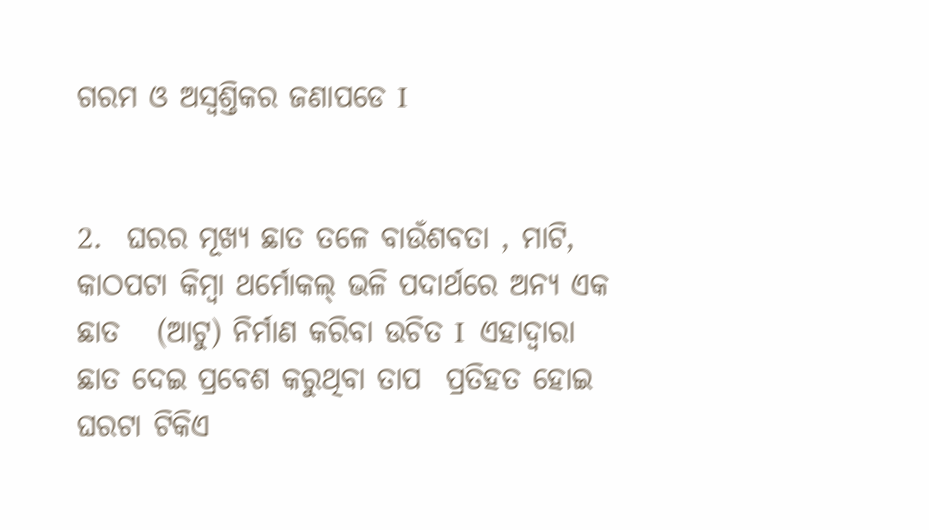ଗରମ ଓ ଅସ୍ୱଶ୍ତିକର ଜଣାପଡେ I


2.  ଘରର ମୂଖ୍ୟ ଛାତ ତଳେ ବାଉଁଶବତା , ମାଟି, କାଠପଟା କିମ୍ବା ଥର୍ମୋକଲ୍ ଭଳି ପଦାର୍ଥରେ ଅନ୍ୟ ଏକ ଛାତ   (ଆଟୁ) ନିର୍ମାଣ କରିବା ଉଚିତ I  ଏହାଦ୍ୱାରା ଛାତ ଦେଇ ପ୍ରବେଶ କରୁଥିବା ତାପ  ପ୍ରତିହତ ହୋଇ ଘରଟା ଟିକିଏ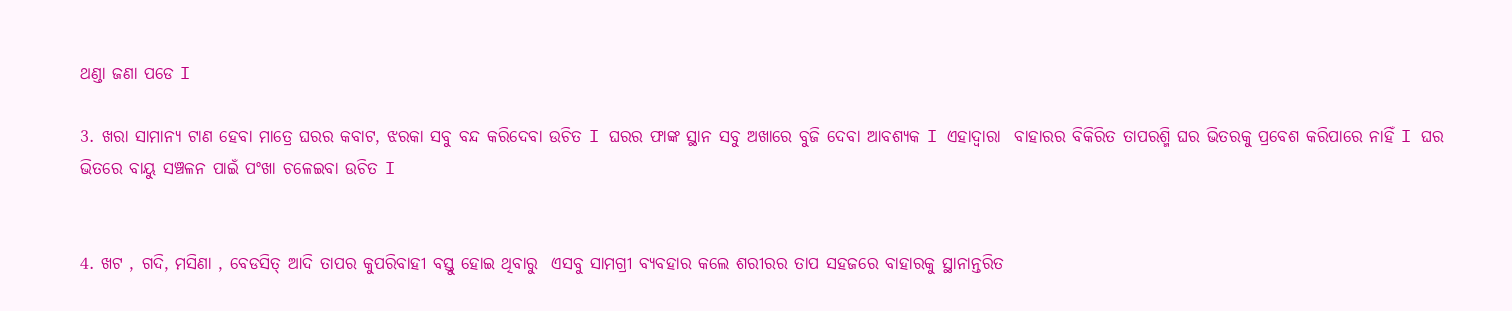ଥଣ୍ଡା ଜଣା ପଡେ I

3. ଖରା ସାମାନ୍ୟ ଟାଣ ହେବା ମାତ୍ରେ ଘରର କବାଟ, ଝରକା ସବୁ ବନ୍ଦ କରିଦେବା ଉଚିତ I ଘରର ଫାଙ୍କ ସ୍ଥାନ ସବୁ ଅଖାରେ ବୁଜି ଦେବା ଆବଶ୍ୟକ I ଏହାଦ୍ୱାରା  ବାହାରର ବିକିରିତ ତାପରଶ୍ମି ଘର ଭିତରକୁ ପ୍ରବେଶ କରିପାରେ ନାହିଁ I ଘର ଭିତରେ ବାୟୁ ସଞ୍ଚଳନ ପାଇଁ ପଂଖା ଚଳେଇବା ଉଚିତ I


4. ଖଟ , ଗଦି, ମସିଣା , ବେଡସିତ୍ ଆଦି ତାପର କୁପରିବାହୀ ବସ୍ତୁ ହୋଇ ଥିବାରୁ  ଏସବୁ ସାମଗ୍ରୀ ବ୍ୟବହାର କଲେ ଶରୀରର ତାପ ସହଜରେ ବାହାରକୁ ସ୍ଥାନାନ୍ତରିତ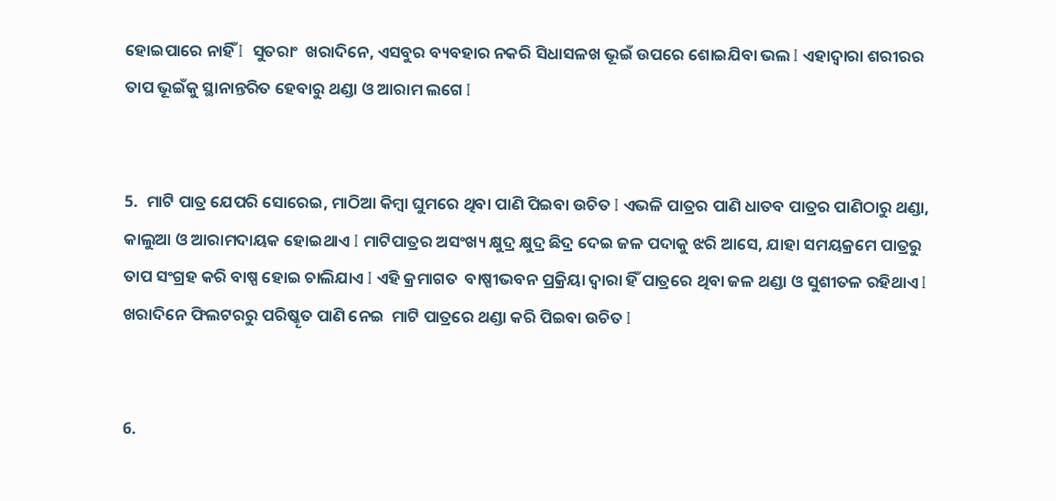ହୋଇପାରେ ନାହିଁ I  ସୁତରାଂ  ଖରାଦିନେ, ଏସବୁର ବ୍ୟବହାର ନକରି ସିଧାସଳଖ ଭୂଇଁ ଉପରେ ଶୋଇଯିବା ଭଲ I ଏହାଦ୍ୱାରା ଶରୀରର ତାପ ଭୂଇଁକୁ ସ୍ଥାନାନ୍ତରିତ ହେବାରୁ ଥଣ୍ଡା ଓ ଆରାମ ଲଗେ I


5.  ମାଟି ପାତ୍ର ଯେପରି ସୋରେଇ, ମାଠିଆ କିମ୍ବା ଘୁମରେ ଥିବା ପାଣି ପିଇବା ଉଚିତ I ଏଭଳି ପାତ୍ରର ପାଣି ଧାତବ ପାତ୍ରର ପାଣିଠାରୁ ଥଣ୍ଡା, କାଲୁଆ ଓ ଆରାମଦାୟକ ହୋଇଥାଏ I ମାଟିପାତ୍ରର ଅସଂଖ୍ୟ କ୍ଷୁଦ୍ର କ୍ଷୁଦ୍ର ଛିଦ୍ର ଦେଇ ଜଳ ପଦାକୁ ଝରି ଆସେ, ଯାହା ସମୟକ୍ରମେ ପାତ୍ରରୁ ତାପ ସଂଗ୍ରହ କରି ବାଷ୍ପ ହୋଇ ଚାଲିଯାଏ I ଏହି କ୍ରମାଗତ  ବାଷ୍ପୀଭବନ ପ୍ରକ୍ରିୟା ଦ୍ୱାରା ହିଁ ପାତ୍ରରେ ଥିବା ଜଳ ଥଣ୍ଡା ଓ ସୁଶୀତଳ ରହିଥାଏ I ଖରାଦିନେ ଫିଲଟରରୁ ପରିଷ୍କୄତ ପାଣି ନେଇ  ମାଟି ପାତ୍ରରେ ଥଣ୍ଡା କରି ପିଇବା ଉଚିତ I


6.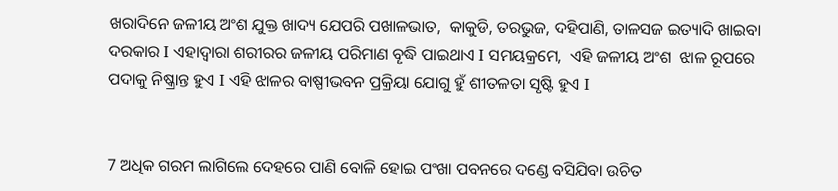ଖରାଦିନେ ଜଳୀୟ ଅଂଶ ଯୁକ୍ତ ଖାଦ୍ୟ ଯେପରି ପଖାଳଭାତ,  କାକୁଡି, ତରଭୁଜ, ଦହିପାଣି, ତାଳସଜ ଇତ୍ୟାଦି ଖାଇବା ଦରକାର I ଏହାଦ୍ୱାରା ଶରୀରର ଜଳୀୟ ପରିମାଣ ବୄଦ୍ଧି ପାଇଥାଏ I ସମୟକ୍ରମେ,  ଏହି ଜଳୀୟ ଅଂଶ  ଝାଳ ରୂପରେ ପଦାକୁ ନିଷ୍କ୍ରାନ୍ତ ହୁଏ I ଏହି ଝାଳର ବାଷ୍ପୀଭବନ ପ୍ରକ୍ରିୟା ଯୋଗୁ ହୁଁ ଶୀତଳତା ସୃଷ୍ଟି ହୁଏ I


7 ଅଧିକ ଗରମ ଲାଗିଲେ ଦେହରେ ପାଣି ବୋଳି ହୋଇ ପଂଖା ପବନରେ ଦଣ୍ଡେ ବସିଯିବା ଉଚିତ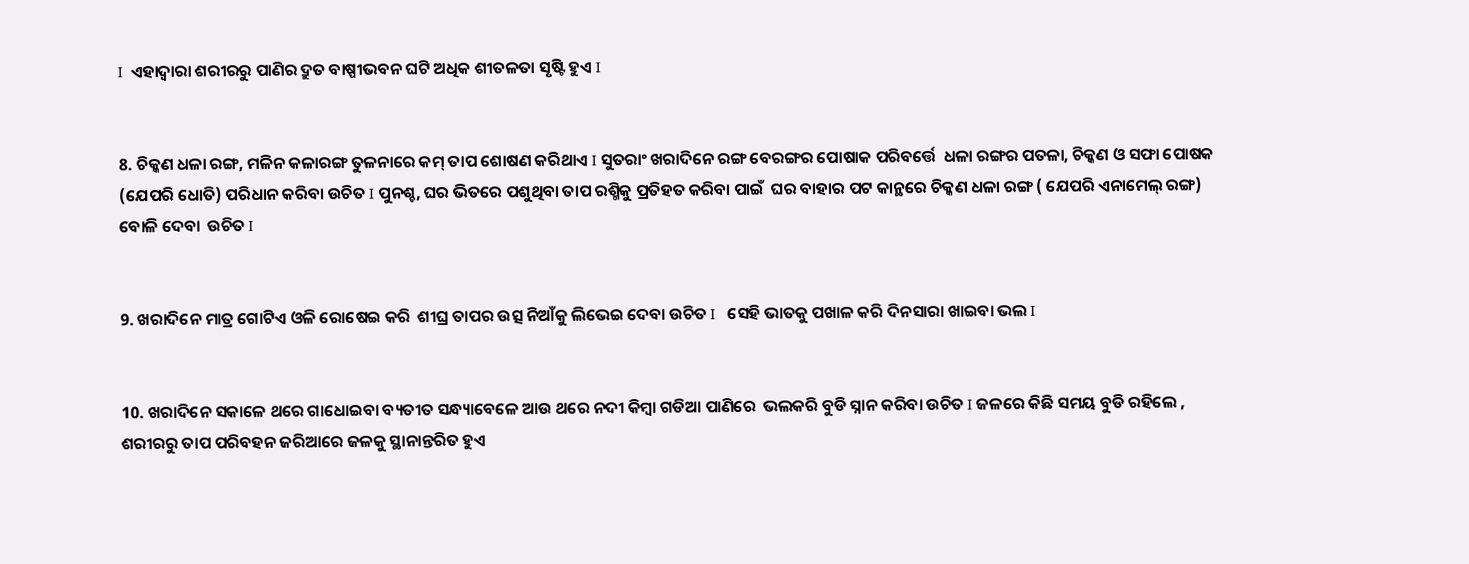I  ଏହାଦ୍ୱାରା ଶରୀରରୁ ପାଣିର ଦ୍ରୁତ ବାଷ୍ପୀଭବନ ଘଟି ଅଧିକ ଶୀତଳତା ସୃଷ୍ଟି ହୁଏ I


8. ଚିକ୍କଣ ଧଳା ରଙ୍ଗ, ମଳିନ କଳାରଙ୍ଗ ତୁଳନାରେ କମ୍ ତାପ ଶୋଷଣ କରିଥାଏ I ସୁତରାଂ ଖରାଦିନେ ରଙ୍ଗ ବେରଙ୍ଗର ପୋଷାକ ପରିବର୍ତ୍ତେ  ଧଳା ରଙ୍ଗର ପତଳା, ଚିକ୍କଣ ଓ ସଫା ପୋଷକ (ଯେପରି ଧୋତି) ପରିଧାନ କରିବା ଉଚିତ I ପୁନଶ୍ଚ, ଘର ଭିତରେ ପଶୁଥିବା ତାପ ରଶ୍ମିକୁ ପ୍ରତିହତ କରିବା ପାଇଁ  ଘର ବାହାର ପଟ କାନ୍ଥରେ ଚିକ୍କଣ ଧଳା ରଙ୍ଗ ( ଯେପରି ଏନାମେଲ୍ ରଙ୍ଗ)  ବୋଳି ଦେବା  ଉଚିତ I


9. ଖରାଦିନେ ମାତ୍ର ଗୋଟିଏ ଓଳି ରୋଷେଇ କରି  ଶୀଘ୍ର ତାପର ଉତ୍ସ ନିଆଁକୁ ଲିଭେଇ ଦେବା ଉଚିତ I   ସେହି ଭାତକୁ ପଖାଳ କରି ଦିନସାରା ଖାଇବା ଭଲ I


10. ଖରାଦିନେ ସକାଳେ ଥରେ ଗାଧୋଇବା ବ୍ୟତୀତ ସନ୍ଧ୍ୟାବେଳେ ଆଉ ଥରେ ନଦୀ କିମ୍ବା ଗଡିଆ ପାଣିରେ  ଭଲକରି ବୁଡି ସ୍ନାନ କରିବା ଉଚିତ I ଜଳରେ କିଛି ସମୟ ବୁଡି ରହିଲେ , ଶରୀରରୁ ତାପ ପରିବହନ ଜରିଆରେ ଜଳକୁ ସ୍ଥାନାନ୍ତରିତ ହୁଏ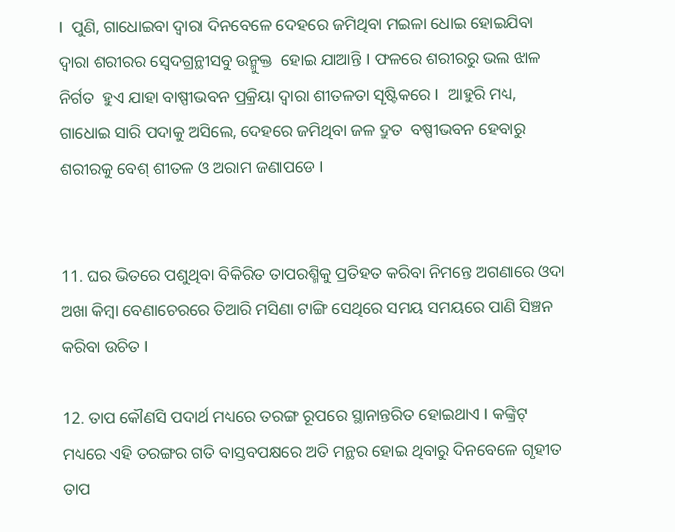I  ପୁଣି, ଗାଧୋଇବା ଦ୍ୱାରା ଦିନବେଳେ ଦେହରେ ଜମିଥିବା ମଇଳା ଧୋଇ ହୋଇଯିବା ଦ୍ୱାରା ଶରୀରର ସ୍ୱେଦଗ୍ରନ୍ଥୀସବୁ ଉନ୍ମୁକ୍ତ  ହୋଇ ଯାଆନ୍ତି I ଫଳରେ ଶରୀରରୁ ଭଲ ଝାଳ ନିର୍ଗତ  ହୁଏ ଯାହା ବାଷ୍ପୀଭବନ ପ୍ରକ୍ରିୟା ଦ୍ୱାରା ଶୀତଳତା ସୄଷ୍ଟିକରେ I  ଆହୁରି ମଧ୍ୟ, ଗାଧୋଇ ସାରି ପଦାକୁ ଅସିଲେ, ଦେହରେ ଜମିଥିବା ଜଳ ଦ୍ରୁତ  ବଷ୍ପୀଭବନ ହେବାରୁ ଶରୀରକୁ ବେଶ୍ ଶୀତଳ ଓ ଅରାମ ଜଣାପଡେ I


11. ଘର ଭିତରେ ପଶୁଥିବା ବିକିରିତ ତାପରଶ୍ମିକୁ ପ୍ରତିହତ କରିବା ନିମନ୍ତେ ଅଗଣାରେ ଓଦା ଅଖା କିମ୍ବା ବେଣାଚେରରେ ତିଆରି ମସିଣା ଟାଙ୍ଗି ସେଥିରେ ସମୟ ସମୟରେ ପାଣି ସିଞ୍ଚନ କରିବା ଉଚିତ I

12. ତାପ କୌଣସି ପଦାର୍ଥ ମଧ୍ୟରେ ତରଙ୍ଗ ରୂପରେ ସ୍ଥାନାନ୍ତରିତ ହୋଇଥାଏ I କଙ୍କ୍ରିଟ୍ ମଧ୍ୟରେ ଏହି ତରଙ୍ଗର ଗତି ବାସ୍ତବପକ୍ଷରେ ଅତି ମନ୍ଥର ହୋଇ ଥିବାରୁ ଦିନବେଳେ ଗୃହୀତ ତାପ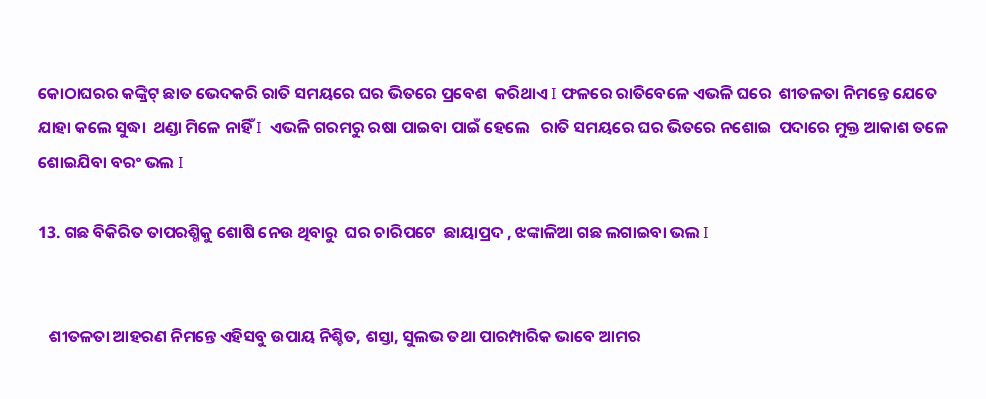କୋଠାଘରର କଙ୍କ୍ରିଟ୍ ଛାତ ଭେଦକରି ରାତି ସମୟରେ ଘର ଭିତରେ ପ୍ରବେଶ  କରିଥାଏ I ଫଳରେ ରାତିବେଳେ ଏଭଳି ଘରେ  ଶୀତଳତା ନିମନ୍ତେ ଯେତେ ଯାହା କଲେ ସୁଦ୍ଧା  ଥଣ୍ଡା ମିଳେ ନାହିଁ I  ଏଭଳି ଗରମରୁ ରଷା ପାଇବା ପାଇଁ ହେଲେ   ରାତି ସମୟରେ ଘର ଭିତରେ ନଶୋଇ  ପଦାରେ ମୁକ୍ତ ଆକାଶ ତଳେ ଶୋଇଯିବା ବରଂ ଭଲ I

13. ଗଛ ବିକିରିତ ତାପରଶ୍ମିକୁ ଶୋଷି ନେଉ ଥିବାରୁ  ଘର ଚାରିପଟେ  ଛାୟାପ୍ରଦ , ଝଙ୍କାଳିଆ ଗଛ ଲଗାଇବା ଭଲ I


   ଶୀତଳତା ଆହରଣ ନିମନ୍ତେ ଏହିସବୁ ଉପାୟ ନିଶ୍ଚିତ, ଶସ୍ତା, ସୁଲଭ ତଥା ପାରମ୍ପାରିକ ଭାବେ ଆମର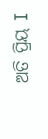ଅତି ପ୍ରିୟ I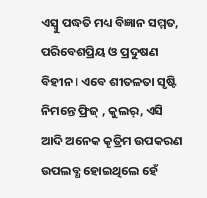ଏସ୍ବୁ ପଦ୍ଧତି ମଧ୍ୟ ବିଜ୍ଞାନ ସମ୍ମତ, ପରିବେଶପ୍ରିୟ ଓ ପ୍ରଦୁଷଣ ବିହୀନ I ଏବେ ଶୀତଳତା ସୃଷ୍ଟି ନିମନ୍ତେ ଫ୍ରିଜ୍ , କୁଲର୍, ଏସି ଆଦି ଅନେକ କୄତ୍ରିମ ଉପକରଣ ଉପଲବ୍ଧ ହୋଇଥିଲେ ହେଁ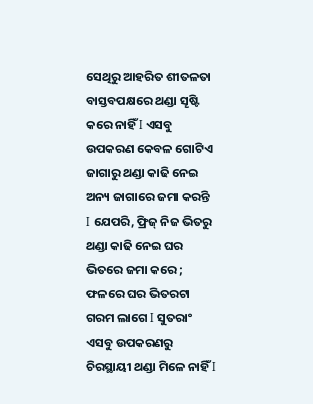ସେଥିରୁ ଆହରିତ ଶୀତଳତା ବାସ୍ତବପକ୍ଷରେ ଥଣ୍ଡା ସୄଷ୍ଟି କରେ ନାହିଁ I ଏସବୁ ଉପକରଣ କେବଳ ଗୋଟିଏ ଜାଗାରୁ ଥଣ୍ଡା କାଢି ନେଇ ଅନ୍ୟ ଜାଗାରେ ଜମା କରନ୍ତି I ଯେପରି, ଫ୍ରିଜ୍ ନିଜ ଭିତରୁ ଥଣ୍ଡା କାଢି ନେଇ ଘର ଭିତରେ ଜମା କରେ ; ଫଳରେ ଘର ଭିତରଟା ଗରମ ଲାଗେ I ସୁତରାଂ ଏସବୁ ଉପକରଣରୁ ଚିରସ୍ଥାୟୀ ଥଣ୍ଡା ମିଳେ ନାହିଁ I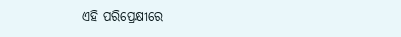ଏହି ପରିପ୍ରେକ୍ଷୀରେ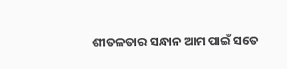ଶୀତଳତାର ସନ୍ଧାନ ଆମ ପାଇଁ ସତେ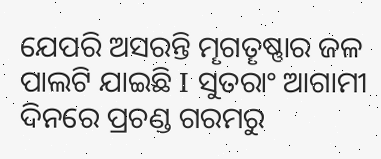ଯେପରି ଅସରନ୍ତି ମୄଗତୄଷ୍ଣାର ଜଳ ପାଲଟି ଯାଇଛି I ସୁତରାଂ ଆଗାମୀ ଦିନରେ ପ୍ରଚଣ୍ଡ ଗରମରୁ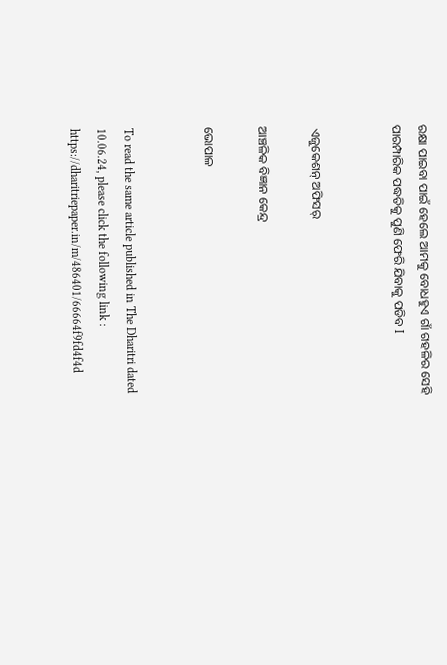ରକ୍ଷା ପାଇବା ପାଇଁ ହେଲେ ଆମକୁ ବୋଧହୁଏ ଗାଁ ଗହଳିର ସେହି ପାରମ୍ପାରିକ ପଦ୍ଧତିକୁ ପୁଣି ଫେରି ଯିବାକୁ ପଡିବ I


 ଏଜୁକେଶନ୍ ଅଫିସର୍

ଆଞ୍ଚଳିକ ବିଜ୍ଞାନ କେନ୍ଦ୍ର

ଭୋପାଳ


To read the same article published in The Dharitri dated 10.06.24, please click the following link : https://dharitriepaper.in/m/486401/66664f9fd4f4d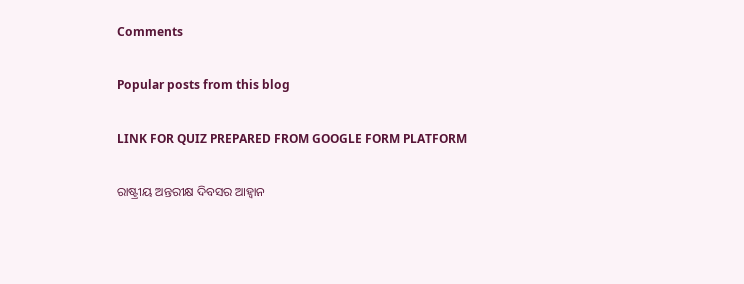Comments

Popular posts from this blog

LINK FOR QUIZ PREPARED FROM GOOGLE FORM PLATFORM

ରାଷ୍ଟ୍ରୀୟ ଅନ୍ତରୀକ୍ଷ ଦିବସର ଆହ୍ୱାନ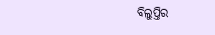ବିଲୁପ୍ତିର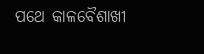ପଥେ କାଳବୈଶାଖୀ